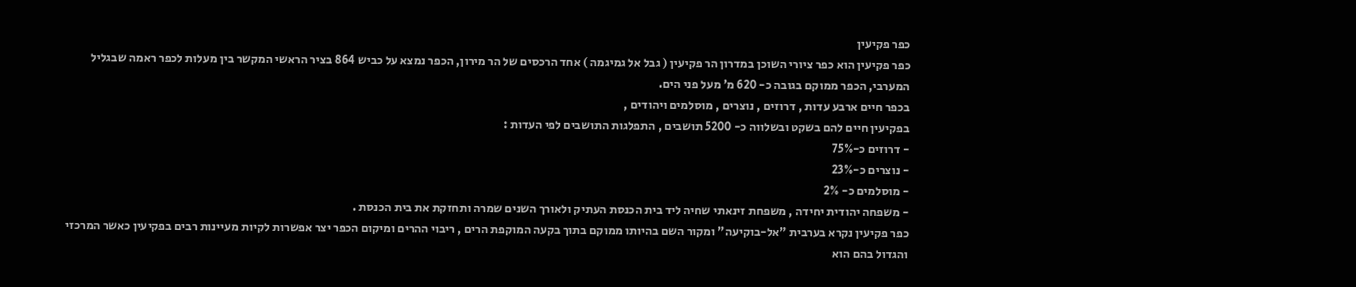כפר פקיעין
כפר פקיעין הוא כפר ציורי השוכן במדרון הר פקיעין ( גבל אל גמיגמה ) אחד הרכסים של הר מירון, הכפר נמצא על כביש 864 בציר הראשי המקשר בין מעלות לכפר ראמה שבגליל המערבי, הכפר ממוקם בגובה כ- 620 מ’ מעל פני הים.
בכפר חיים ארבע עדות , דרוזים , נוצרים , מוסלמים ויהודים ,
בפקיעין חיים להם בשקט ובשלווה כ- 5200 תושבים , התפלגות התושבים לפי העדות :
- דרוזים כ-75%
- נוצרים כ-23%
- מוסלמים כ- 2%
- משפחה יהודית יחידה , משפחת זינאתי שחיה ליד בית הכנסת העתיק ולאורך השנים שמרה ותחזקת את בית הכנסת .
כפר פקיעין נקרא בערבית "אל-בוקיעה" ומקור השם בהיותו ממוקם בתוך בקעה המוקפת הרים , ריבוי ההרים ומיקום הכפר יצר אפשרות לקיות מעיינות רבים בפקיעין כאשר המרכזי והגדול בהם הוא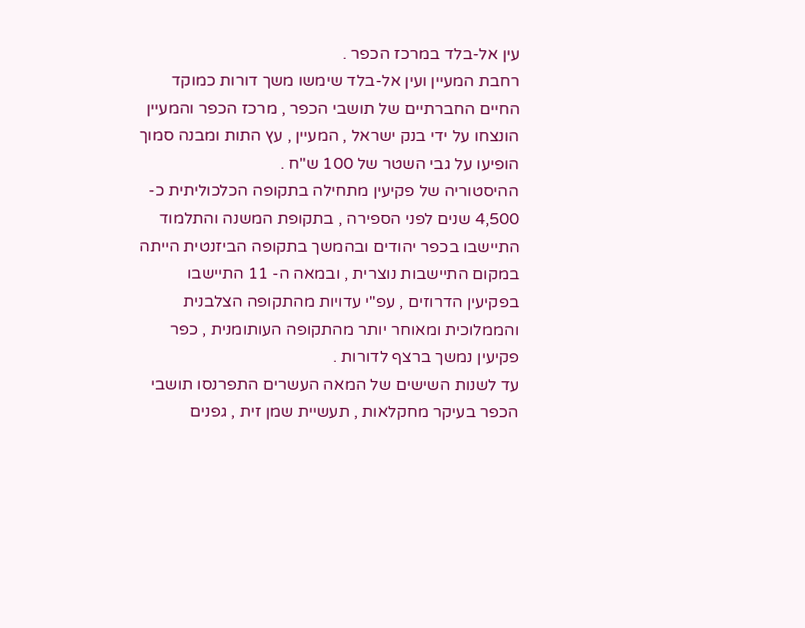עין אל-בלד במרכז הכפר .
רחבת המעיין ועין אל-בלד שימשו משך דורות כמוקד החיים החברתיים של תושבי הכפר , מרכז הכפר והמעיין הונצחו על ידי בנק ישראל , המעיין , עץ התות ומבנה סמוך הופיעו על גבי השטר של 100 ש"ח .
ההיסטוריה של פקיעין מתחילה בתקופה הכלכוליתית כ- 4,500 שנים לפני הספירה , בתקופת המשנה והתלמוד התיישבו בכפר יהודים ובהמשך בתקופה הביזנטית הייתה במקום התיישבות נוצרית , ובמאה ה- 11 התיישבו בפקיעין הדרוזים , עפ"י עדויות מהתקופה הצלבנית והממלוכית ומאוחר יותר מהתקופה העותומנית , כפר פקיעין נמשך ברצף לדורות .
עד לשנות השישים של המאה העשרים התפרנסו תושבי הכפר בעיקר מחקלאות , תעשיית שמן זית , גפנים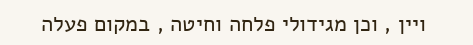ויין , וכן מגידולי פלחה וחיטה , במקום פעלה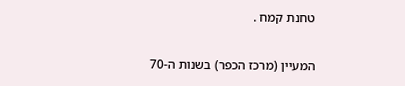טחנת קמח .

המעיין (מרכז הכפר) בשנות ה-70